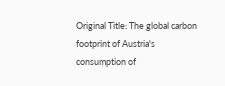Original Title: The global carbon footprint of Austria's consumption of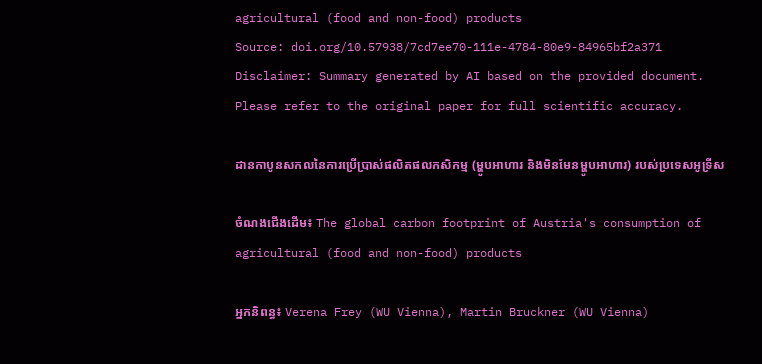agricultural (food and non-food) products
Source: doi.org/10.57938/7cd7ee70-111e-4784-80e9-84965bf2a371
Disclaimer: Summary generated by AI based on the provided document. Please refer to the original paper for full scientific accuracy.

ដានកាបូនសកលនៃការប្រើប្រាស់ផលិតផលកសិកម្ម (ម្ហូបអាហារ និងមិនមែនម្ហូបអាហារ) របស់ប្រទេសអូទ្រីស

ចំណងជើងដើម៖ The global carbon footprint of Austria's consumption of agricultural (food and non-food) products

អ្នកនិពន្ធ៖ Verena Frey (WU Vienna), Martin Bruckner (WU Vienna)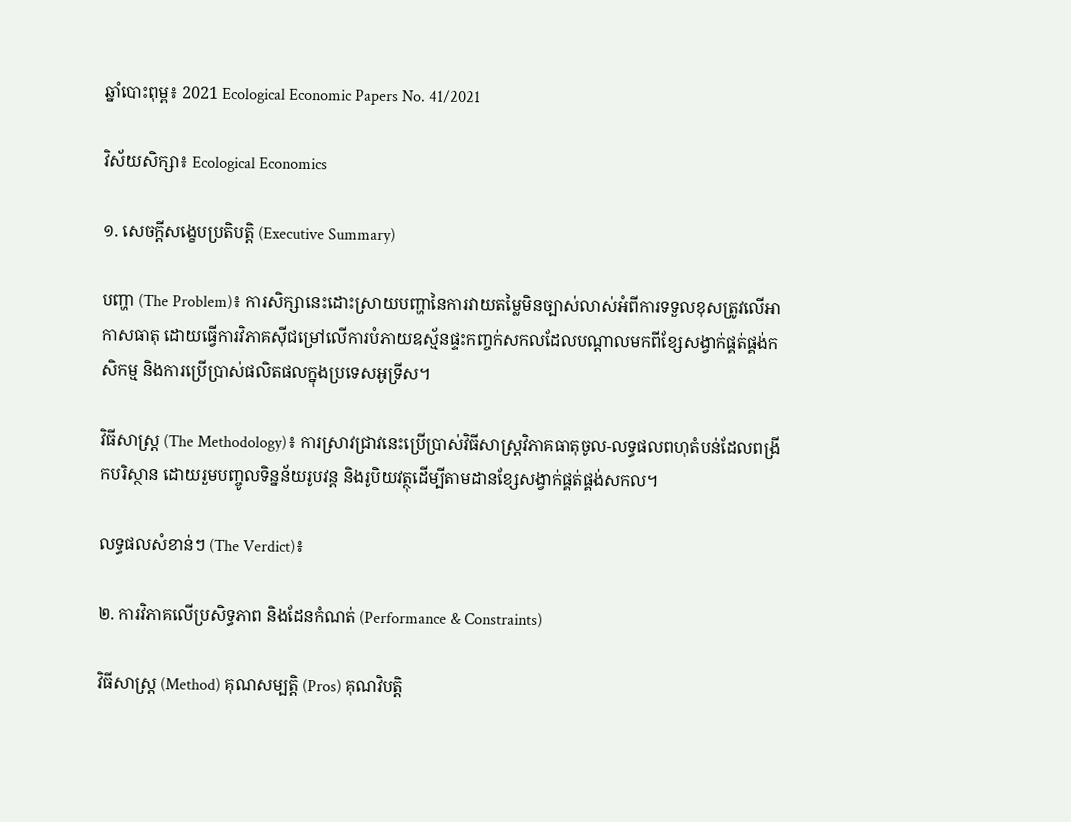ឆ្នាំបោះពុម្ព៖ 2021 Ecological Economic Papers No. 41/2021

វិស័យសិក្សា៖ Ecological Economics

១. សេចក្តីសង្ខេបប្រតិបត្តិ (Executive Summary)

បញ្ហា (The Problem)៖ ការសិក្សានេះដោះស្រាយបញ្ហានៃការវាយតម្លៃមិនច្បាស់លាស់អំពីការទទួលខុសត្រូវលើអាកាសធាតុ ដោយធ្វើការវិភាគស៊ីជម្រៅលើការបំភាយឧស្ម័នផ្ទះកញ្ចក់សកលដែលបណ្តាលមកពីខ្សែសង្វាក់ផ្គត់ផ្គង់កសិកម្ម និងការប្រើប្រាស់ផលិតផលក្នុងប្រទេសអូទ្រីស។

វិធីសាស្ត្រ (The Methodology)៖ ការស្រាវជ្រាវនេះប្រើប្រាស់វិធីសាស្ត្រវិភាគធាតុចូល-លទ្ធផលពហុតំបន់ដែលពង្រីកបរិស្ថាន ដោយរួមបញ្ចូលទិន្នន័យរូបវន្ត និងរូបិយវត្ថុដើម្បីតាមដានខ្សែសង្វាក់ផ្គត់ផ្គង់សកល។

លទ្ធផលសំខាន់ៗ (The Verdict)៖

២. ការវិភាគលើប្រសិទ្ធភាព និងដែនកំណត់ (Performance & Constraints)

វិធីសាស្ត្រ (Method) គុណសម្បត្តិ (Pros) គុណវិបត្តិ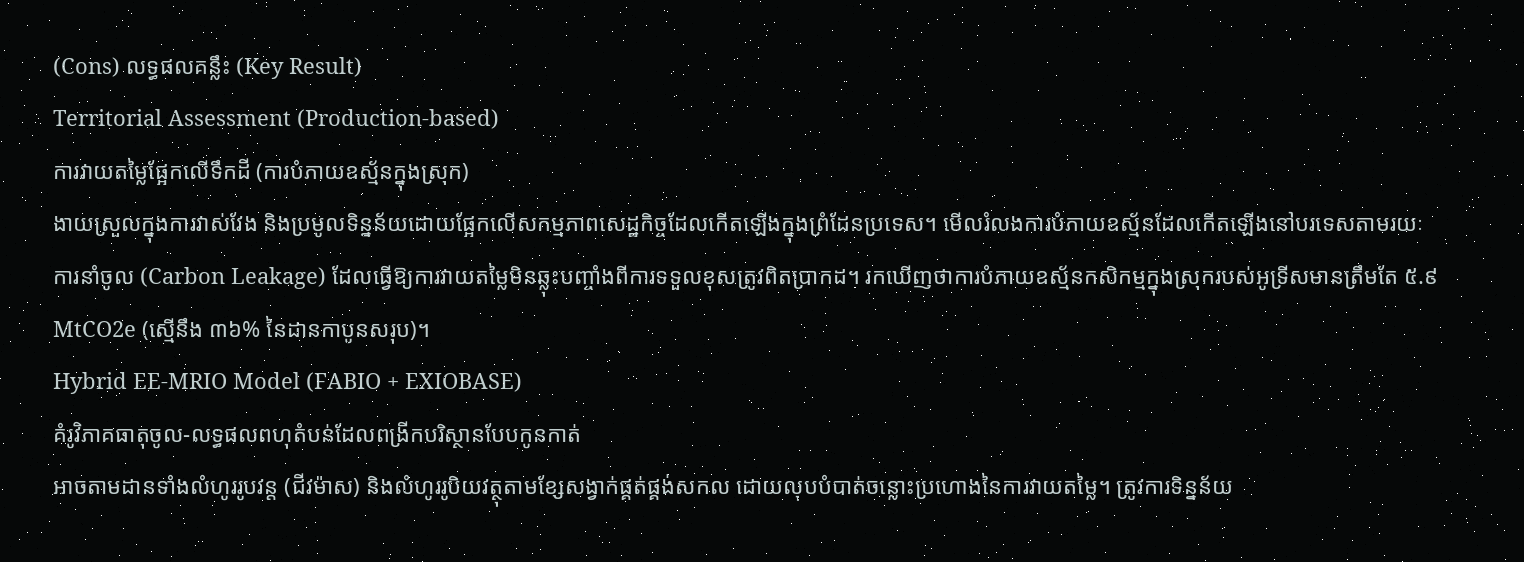(Cons) លទ្ធផលគន្លឹះ (Key Result)
Territorial Assessment (Production-based)
ការវាយតម្លៃផ្អែកលើទឹកដី (ការបំភាយឧស្ម័នក្នុងស្រុក)
ងាយស្រួលក្នុងការវាស់វែង និងប្រមូលទិន្នន័យដោយផ្អែកលើសកម្មភាពសេដ្ឋកិច្ចដែលកើតឡើងក្នុងព្រំដែនប្រទេស។ មើលរំលងការបំភាយឧស្ម័នដែលកើតឡើងនៅបរទេសតាមរយៈការនាំចូល (Carbon Leakage) ដែលធ្វើឱ្យការវាយតម្លៃមិនឆ្លុះបញ្ចាំងពីការទទួលខុសត្រូវពិតប្រាកដ។ រកឃើញថាការបំភាយឧស្ម័នកសិកម្មក្នុងស្រុករបស់អូទ្រីសមានត្រឹមតែ ៥.៩ MtCO2e (ស្មើនឹង ៣៦% នៃដានកាបូនសរុប)។
Hybrid EE-MRIO Model (FABIO + EXIOBASE)
គំរូវិភាគធាតុចូល-លទ្ធផលពហុតំបន់ដែលពង្រីកបរិស្ថានបែបកូនកាត់
អាចតាមដានទាំងលំហូររូបវន្ត (ជីវម៉ាស) និងលំហូររូបិយវត្ថុតាមខ្សែសង្វាក់ផ្គត់ផ្គង់សកល ដោយលុបបំបាត់ចន្លោះប្រហោងនៃការវាយតម្លៃ។ ត្រូវការទិន្នន័យ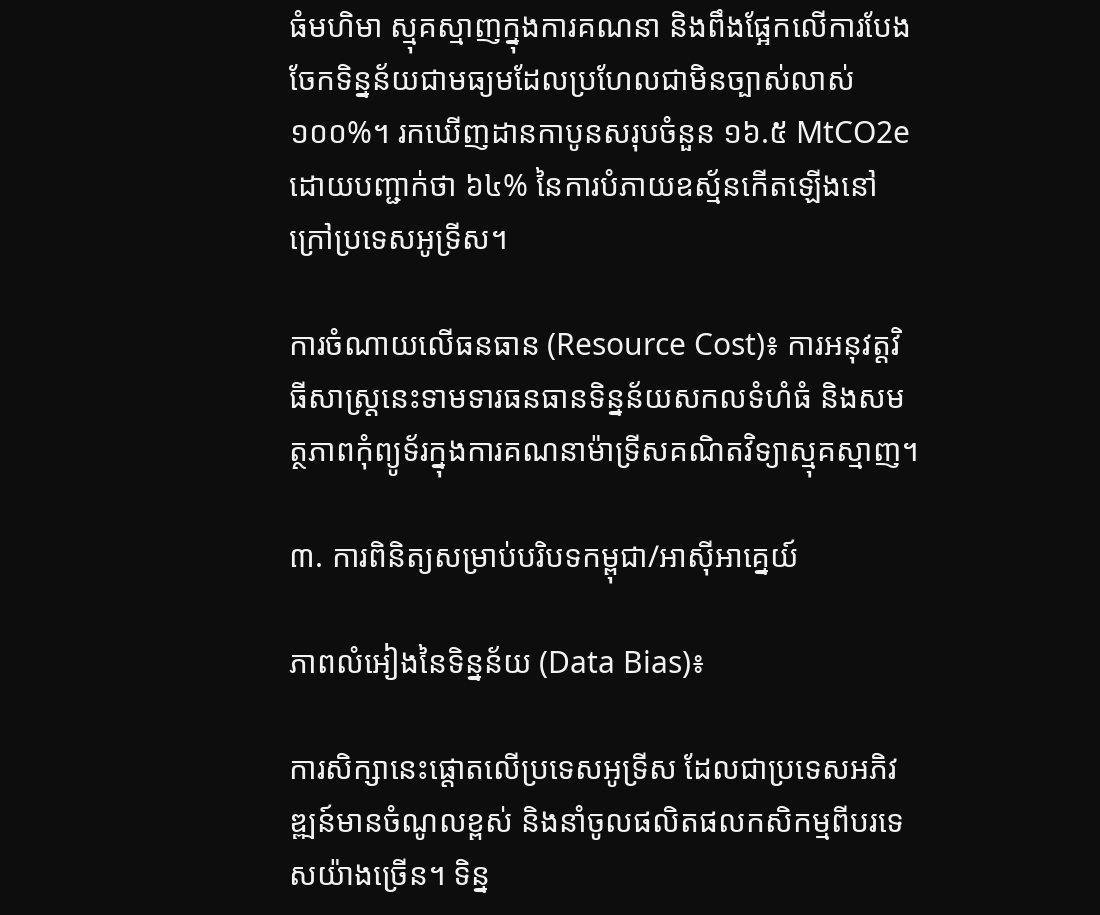ធំមហិមា ស្មុគស្មាញក្នុងការគណនា និងពឹងផ្អែកលើការបែងចែកទិន្នន័យជាមធ្យមដែលប្រហែលជាមិនច្បាស់លាស់១០០%។ រកឃើញដានកាបូនសរុបចំនួន ១៦.៥ MtCO2e ដោយបញ្ជាក់ថា ៦៤% នៃការបំភាយឧស្ម័នកើតឡើងនៅក្រៅប្រទេសអូទ្រីស។

ការចំណាយលើធនធាន (Resource Cost)៖ ការអនុវត្តវិធីសាស្ត្រនេះទាមទារធនធានទិន្នន័យសកលទំហំធំ និងសមត្ថភាពកុំព្យូទ័រក្នុងការគណនាម៉ាទ្រីសគណិតវិទ្យាស្មុគស្មាញ។

៣. ការពិនិត្យសម្រាប់បរិបទកម្ពុជា/អាស៊ីអាគ្នេយ៍

ភាពលំអៀងនៃទិន្នន័យ (Data Bias)៖

ការសិក្សានេះផ្តោតលើប្រទេសអូទ្រីស ដែលជាប្រទេសអភិវឌ្ឍន៍មានចំណូលខ្ពស់ និងនាំចូលផលិតផលកសិកម្មពីបរទេសយ៉ាងច្រើន។ ទិន្ន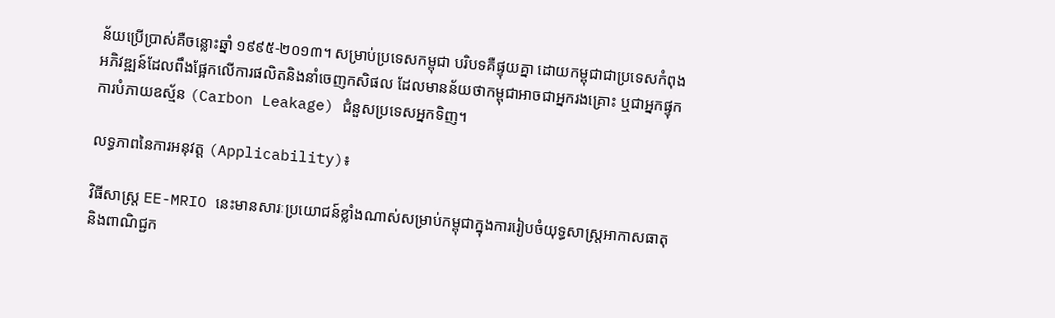ន័យប្រើប្រាស់គឺចន្លោះឆ្នាំ ១៩៩៥-២០១៣។ សម្រាប់ប្រទេសកម្ពុជា បរិបទគឺផ្ទុយគ្នា ដោយកម្ពុជាជាប្រទេសកំពុងអភិវឌ្ឍន៍ដែលពឹងផ្អែកលើការផលិតនិងនាំចេញកសិផល ដែលមានន័យថាកម្ពុជាអាចជាអ្នករងគ្រោះ ឬជាអ្នកផ្ទុកការបំភាយឧស្ម័ន (Carbon Leakage) ជំនួសប្រទេសអ្នកទិញ។

លទ្ធភាពនៃការអនុវត្ត (Applicability)៖

វិធីសាស្ត្រ EE-MRIO នេះមានសារៈប្រយោជន៍ខ្លាំងណាស់សម្រាប់កម្ពុជាក្នុងការរៀបចំយុទ្ធសាស្ត្រអាកាសធាតុ និងពាណិជ្ជក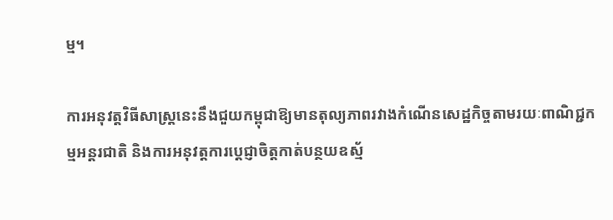ម្ម។

ការអនុវត្តវិធីសាស្ត្រនេះនឹងជួយកម្ពុជាឱ្យមានតុល្យភាពរវាងកំណើនសេដ្ឋកិច្ចតាមរយៈពាណិជ្ជកម្មអន្តរជាតិ និងការអនុវត្តការប្តេជ្ញាចិត្តកាត់បន្ថយឧស្ម័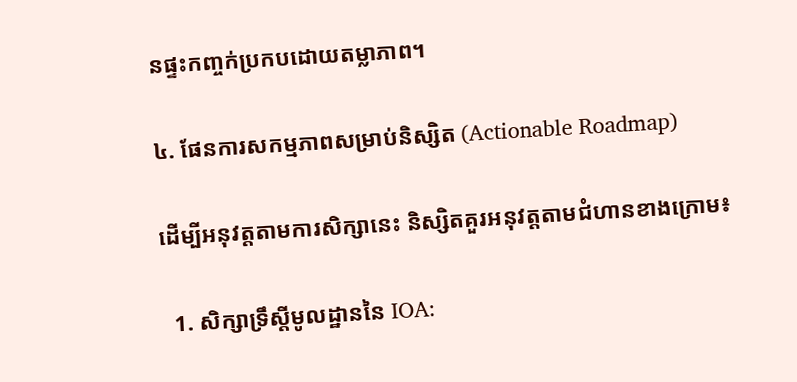នផ្ទះកញ្ចក់ប្រកបដោយតម្លាភាព។

៤. ផែនការសកម្មភាពសម្រាប់និស្សិត (Actionable Roadmap)

ដើម្បីអនុវត្តតាមការសិក្សានេះ និស្សិតគួរអនុវត្តតាមជំហានខាងក្រោម៖

  1. សិក្សាទ្រឹស្តីមូលដ្ឋាននៃ IOA: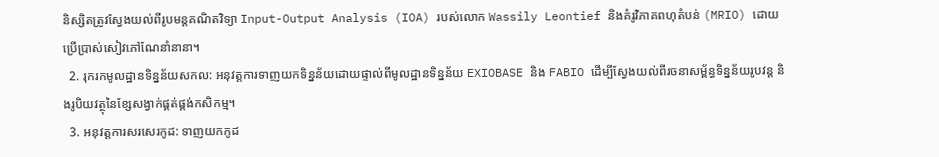និស្សិតត្រូវស្វែងយល់ពីរូបមន្តគណិតវិទ្យា Input-Output Analysis (IOA) របស់លោក Wassily Leontief និងគំរូវិភាគពហុតំបន់ (MRIO) ដោយប្រើប្រាស់សៀវភៅណែនាំនានា។
  2. រុករកមូលដ្ឋានទិន្នន័យសកល: អនុវត្តការទាញយកទិន្នន័យដោយផ្ទាល់ពីមូលដ្ឋានទិន្នន័យ EXIOBASE និង FABIO ដើម្បីស្វែងយល់ពីរចនាសម្ព័ន្ធទិន្នន័យរូបវន្ត និងរូបិយវត្ថុនៃខ្សែសង្វាក់ផ្គត់ផ្គង់កសិកម្ម។
  3. អនុវត្តការសរសេរកូដ: ទាញយកកូដ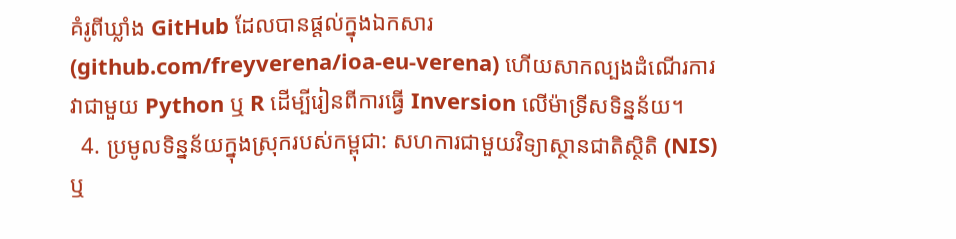គំរូពីឃ្លាំង GitHub ដែលបានផ្តល់ក្នុងឯកសារ (github.com/freyverena/ioa-eu-verena) ហើយសាកល្បងដំណើរការវាជាមួយ Python ឬ R ដើម្បីរៀនពីការធ្វើ Inversion លើម៉ាទ្រីសទិន្នន័យ។
  4. ប្រមូលទិន្នន័យក្នុងស្រុករបស់កម្ពុជា: សហការជាមួយវិទ្យាស្ថានជាតិស្ថិតិ (NIS) ឬ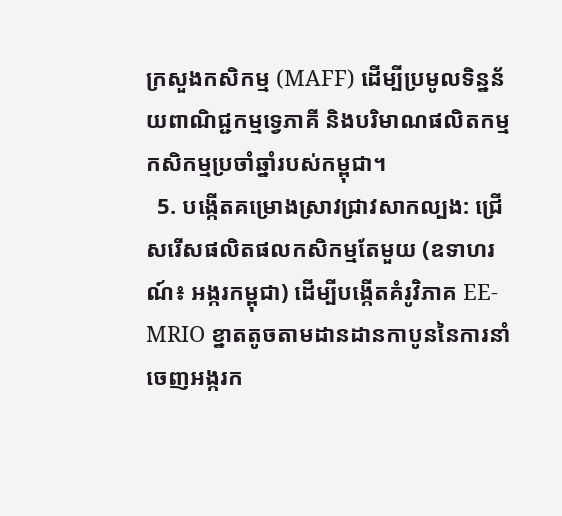ក្រសួងកសិកម្ម (MAFF) ដើម្បីប្រមូលទិន្នន័យពាណិជ្ជកម្មទ្វេភាគី និងបរិមាណផលិតកម្មកសិកម្មប្រចាំឆ្នាំរបស់កម្ពុជា។
  5. បង្កើតគម្រោងស្រាវជ្រាវសាកល្បង: ជ្រើសរើសផលិតផលកសិកម្មតែមួយ (ឧទាហរណ៍៖ អង្ករកម្ពុជា) ដើម្បីបង្កើតគំរូវិភាគ EE-MRIO ខ្នាតតូចតាមដានដានកាបូននៃការនាំចេញអង្ករក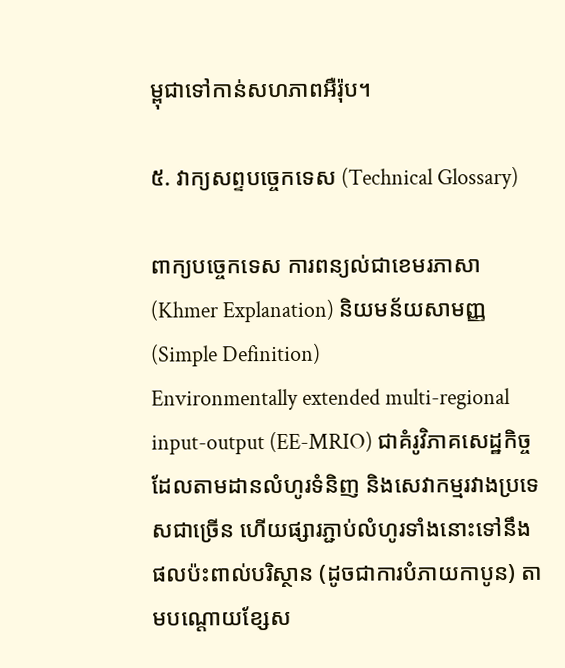ម្ពុជាទៅកាន់សហភាពអឺរ៉ុប។

៥. វាក្យសព្ទបច្ចេកទេស (Technical Glossary)

ពាក្យបច្ចេកទេស ការពន្យល់ជាខេមរភាសា (Khmer Explanation) និយមន័យសាមញ្ញ (Simple Definition)
Environmentally extended multi-regional input-output (EE-MRIO) ជាគំរូវិភាគសេដ្ឋកិច្ចដែលតាមដានលំហូរទំនិញ និងសេវាកម្មរវាងប្រទេសជាច្រើន ហើយផ្សារភ្ជាប់លំហូរទាំងនោះទៅនឹងផលប៉ះពាល់បរិស្ថាន (ដូចជាការបំភាយកាបូន) តាមបណ្តោយខ្សែស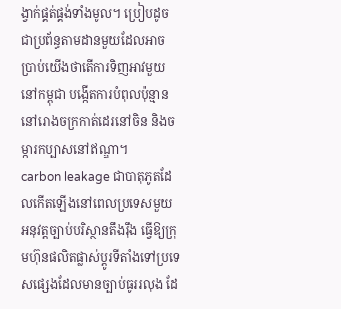ង្វាក់ផ្គត់ផ្គង់ទាំងមូល។ ប្រៀបដូចជាប្រព័ន្ធតាមដានមួយដែលអាចប្រាប់យើងថាតើការទិញអាវមួយនៅកម្ពុជា បង្កើតការបំពុលប៉ុន្មាននៅរោងចក្រកាត់ដេរនៅចិន និងចម្ការកប្បាសនៅឥណ្ឌា។
carbon leakage ជាបាតុភូតដែលកើតឡើងនៅពេលប្រទេសមួយអនុវត្តច្បាប់បរិស្ថានតឹងរ៉ឹង ធ្វើឱ្យក្រុមហ៊ុនផលិតផ្លាស់ប្តូរទីតាំងទៅប្រទេសផ្សេងដែលមានច្បាប់ធូររលុង ដែ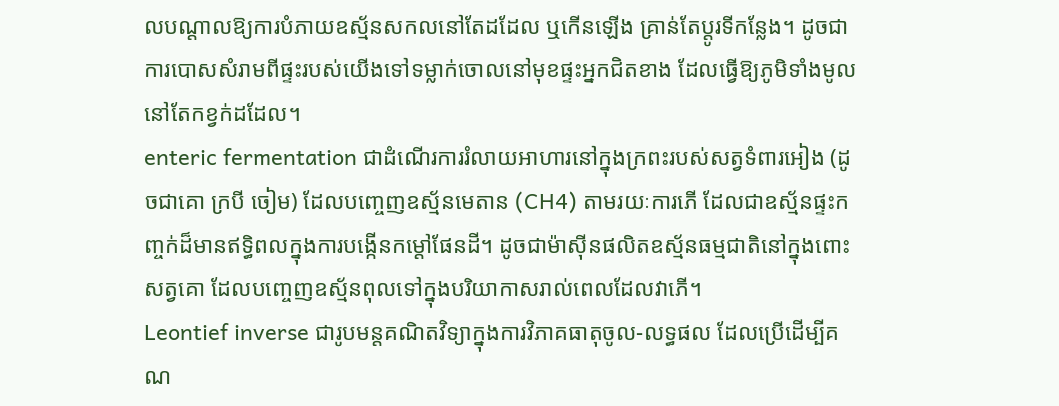លបណ្តាលឱ្យការបំភាយឧស្ម័នសកលនៅតែដដែល ឬកើនឡើង គ្រាន់តែប្តូរទីកន្លែង។ ដូចជាការបោសសំរាមពីផ្ទះរបស់យើងទៅទម្លាក់ចោលនៅមុខផ្ទះអ្នកជិតខាង ដែលធ្វើឱ្យភូមិទាំងមូលនៅតែកខ្វក់ដដែល។
enteric fermentation ជាដំណើរការរំលាយអាហារនៅក្នុងក្រពះរបស់សត្វទំពារអៀង (ដូចជាគោ ក្របី ចៀម) ដែលបញ្ចេញឧស្ម័នមេតាន (CH4) តាមរយៈការភើ ដែលជាឧស្ម័នផ្ទះកញ្ចក់ដ៏មានឥទ្ធិពលក្នុងការបង្កើនកម្តៅផែនដី។ ដូចជាម៉ាស៊ីនផលិតឧស្ម័នធម្មជាតិនៅក្នុងពោះសត្វគោ ដែលបញ្ចេញឧស្ម័នពុលទៅក្នុងបរិយាកាសរាល់ពេលដែលវាភើ។
Leontief inverse ជារូបមន្តគណិតវិទ្យាក្នុងការវិភាគធាតុចូល-លទ្ធផល ដែលប្រើដើម្បីគណ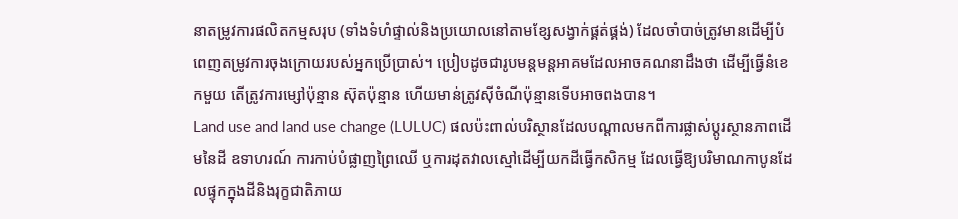នាតម្រូវការផលិតកម្មសរុប (ទាំងទំហំផ្ទាល់និងប្រយោលនៅតាមខ្សែសង្វាក់ផ្គត់ផ្គង់) ដែលចាំបាច់ត្រូវមានដើម្បីបំពេញតម្រូវការចុងក្រោយរបស់អ្នកប្រើប្រាស់។ ប្រៀបដូចជារូបមន្តមន្តអាគមដែលអាចគណនាដឹងថា ដើម្បីធ្វើនំខេកមួយ តើត្រូវការម្សៅប៉ុន្មាន ស៊ុតប៉ុន្មាន ហើយមាន់ត្រូវស៊ីចំណីប៉ុន្មានទើបអាចពងបាន។
Land use and land use change (LULUC) ផលប៉ះពាល់បរិស្ថានដែលបណ្តាលមកពីការផ្លាស់ប្តូរស្ថានភាពដើមនៃដី ឧទាហរណ៍ ការកាប់បំផ្លាញព្រៃឈើ ឬការដុតវាលស្មៅដើម្បីយកដីធ្វើកសិកម្ម ដែលធ្វើឱ្យបរិមាណកាបូនដែលផ្ទុកក្នុងដីនិងរុក្ខជាតិភាយ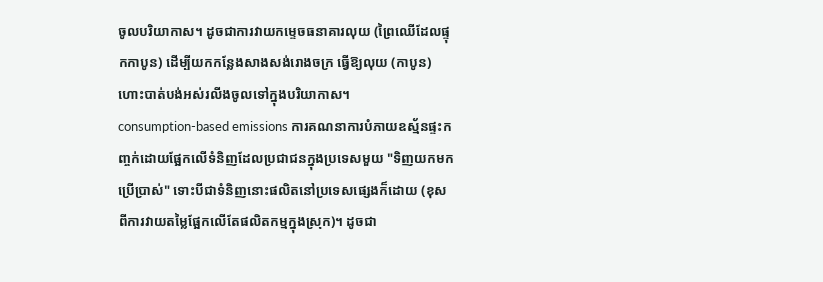ចូលបរិយាកាស។ ដូចជាការវាយកម្ទេចធនាគារលុយ (ព្រៃឈើដែលផ្ទុកកាបូន) ដើម្បីយកកន្លែងសាងសង់រោងចក្រ ធ្វើឱ្យលុយ (កាបូន) ហោះបាត់បង់អស់រលីងចូលទៅក្នុងបរិយាកាស។
consumption-based emissions ការគណនាការបំភាយឧស្ម័នផ្ទះកញ្ចក់ដោយផ្អែកលើទំនិញដែលប្រជាជនក្នុងប្រទេសមួយ "ទិញយកមកប្រើប្រាស់" ទោះបីជាទំនិញនោះផលិតនៅប្រទេសផ្សេងក៏ដោយ (ខុសពីការវាយតម្លៃផ្អែកលើតែផលិតកម្មក្នុងស្រុក)។ ដូចជា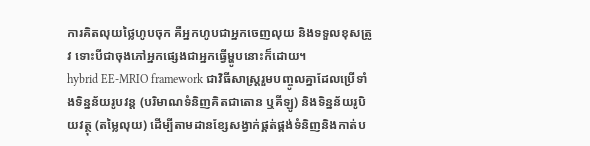ការគិតលុយថ្លៃហូបចុក គឺអ្នកហូបជាអ្នកចេញលុយ និងទទួលខុសត្រូវ ទោះបីជាចុងភៅអ្នកផ្សេងជាអ្នកធ្វើម្ហូបនោះក៏ដោយ។
hybrid EE-MRIO framework ជាវិធីសាស្ត្ររួមបញ្ចូលគ្នាដែលប្រើទាំងទិន្នន័យរូបវន្ត (បរិមាណទំនិញគិតជាតោន ឬគីឡូ) និងទិន្នន័យរូបិយវត្ថុ (តម្លៃលុយ) ដើម្បីតាមដានខ្សែសង្វាក់ផ្គត់ផ្គង់ទំនិញនិងកាត់ប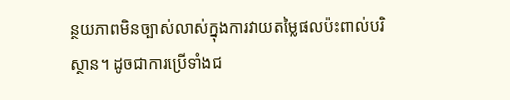ន្ថយភាពមិនច្បាស់លាស់ក្នុងការវាយតម្លៃផលប៉ះពាល់បរិស្ថាន។ ដូចជាការប្រើទាំងជ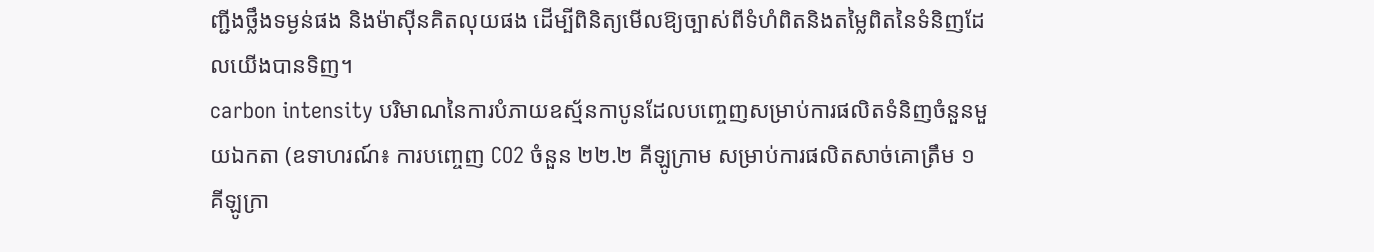ញ្ជីងថ្លឹងទម្ងន់ផង និងម៉ាស៊ីនគិតលុយផង ដើម្បីពិនិត្យមើលឱ្យច្បាស់ពីទំហំពិតនិងតម្លៃពិតនៃទំនិញដែលយើងបានទិញ។
carbon intensity បរិមាណនៃការបំភាយឧស្ម័នកាបូនដែលបញ្ចេញសម្រាប់ការផលិតទំនិញចំនួនមួយឯកតា (ឧទាហរណ៍៖ ការបញ្ចេញ CO2 ចំនួន ២២.២ គីឡូក្រាម សម្រាប់ការផលិតសាច់គោត្រឹម ១ គីឡូក្រា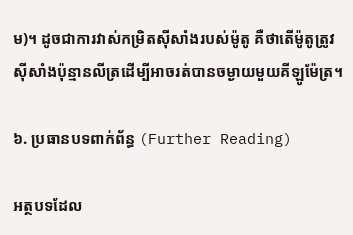ម)។ ដូចជាការវាស់កម្រិតស៊ីសាំងរបស់ម៉ូតូ គឺថាតើម៉ូតូត្រូវស៊ីសាំងប៉ុន្មានលីត្រដើម្បីអាចរត់បានចម្ងាយមួយគីឡូម៉ែត្រ។

៦. ប្រធានបទពាក់ព័ន្ធ (Further Reading)

អត្ថបទដែល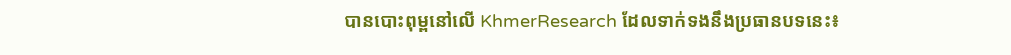បានបោះពុម្ពនៅលើ KhmerResearch ដែលទាក់ទងនឹងប្រធានបទនេះ៖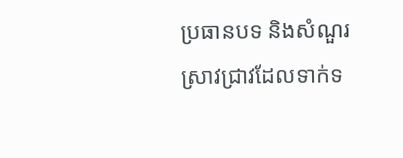ប្រធានបទ និងសំណួរស្រាវជ្រាវដែលទាក់ទ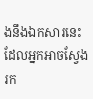ងនឹងឯកសារនេះ ដែលអ្នកអាចស្វែងរក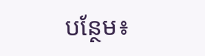បន្ថែម៖